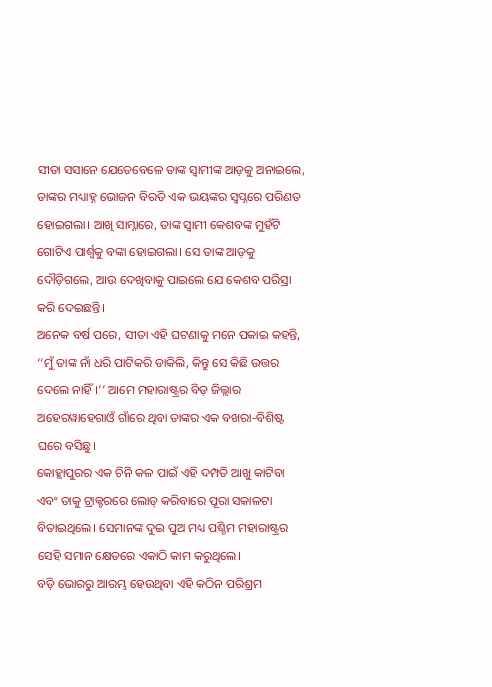ସୀତା ସସାନେ ଯେତେବେଳେ ତାଙ୍କ ସ୍ୱାମୀଙ୍କ ଆଡ଼କୁ ଅନାଇଲେ, ତାଙ୍କର ମଧ୍ୟାହ୍ନ ଭୋଜନ ବିରତି ଏକ ଭୟଙ୍କର ସ୍ୱପ୍ନରେ ପରିଣତ ହୋଇଗଲା। ଆଖି ସାମ୍ନାରେ, ତାଙ୍କ ସ୍ୱାମୀ କେଶବଙ୍କ ମୁହଁଟି ଗୋଟିଏ ପାର୍ଶ୍ୱକୁ ବଙ୍କା ହୋଇଗଲା। ସେ ତାଙ୍କ ଆଡ଼କୁ ଦୌଡ଼ିଗଲେ, ଆଉ ଦେଖିବାକୁ ପାଇଲେ ଯେ କେଶବ ପରିସ୍ରା କରି ଦେଇଛନ୍ତି।
ଅନେକ ବର୍ଷ ପରେ, ସୀତା ଏହି ଘଟଣାକୁ ମନେ ପକାଇ କହନ୍ତି, ‘‘ମୁଁ ତାଙ୍କ ନାଁ ଧରି ପାଟିକରି ଡାକିଲି, କିନ୍ତୁ ସେ କିଛି ଉତ୍ତର ଦେଲେ ନାହିଁ।’’ ଆମେ ମହାରାଷ୍ଟ୍ରର ବିଡ଼ ଜିଲ୍ଲାର ଅହେରୱାହେଗାଓଁ ଗାଁରେ ଥିବା ତାଙ୍କର ଏକ ବଖରା-ବିଶିଷ୍ଟ ଘରେ ବସିଛୁ।
କୋହ୍ଲାପୁରର ଏକ ଚିନି କଳ ପାଇଁ ଏହି ଦମ୍ପତି ଆଖୁ କାଟିବା ଏବଂ ତାକୁ ଟ୍ରାକ୍ଟରରେ ଲୋଡ୍ କରିବାରେ ପୂରା ସକାଳଟା ବିତାଇଥିଲେ। ସେମାନଙ୍କ ଦୁଇ ପୁଅ ମଧ୍ୟ ପଶ୍ଚିମ ମହାରାଷ୍ଟ୍ରର ସେହି ସମାନ କ୍ଷେତରେ ଏକାଠି କାମ କରୁଥିଲେ।
ବଡ଼ି ଭୋରରୁ ଆରମ୍ଭ ହେଉଥିବା ଏହି କଠିନ ପରିଶ୍ରମ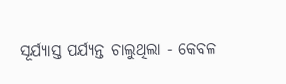ସୂର୍ଯ୍ୟାସ୍ତ ପର୍ଯ୍ୟନ୍ତ ଚାଲୁଥିଲା - କେବଳ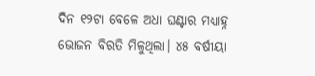ଦିନ ୧୨ଟା ବେଳେ ଅଧା ଘଣ୍ଟାର ମଧ୍ୟାହ୍ନ ଭୋଜନ ବିରତି ମିଳୁଥିଲା। ୪୫ ବର୍ଷୀୟା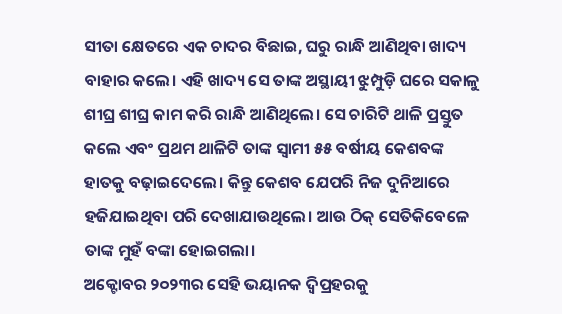ସୀତା କ୍ଷେତରେ ଏକ ଚାଦର ବିଛାଇ, ଘରୁ ରାନ୍ଧି ଆଣିଥିବା ଖାଦ୍ୟ ବାହାର କଲେ। ଏହି ଖାଦ୍ୟ ସେ ତାଙ୍କ ଅସ୍ଥାୟୀ ଝୁମ୍ପୁଡ଼ି ଘରେ ସକାଳୁ ଶୀଘ୍ର ଶୀଘ୍ର କାମ କରି ରାନ୍ଧି ଆଣିଥିଲେ। ସେ ଚାରିଟି ଥାଳି ପ୍ରସ୍ତୁତ କଲେ ଏବଂ ପ୍ରଥମ ଥାଳିଟି ତାଙ୍କ ସ୍ୱାମୀ ୫୫ ବର୍ଷୀୟ କେଶବଙ୍କ ହାତକୁ ବଢ଼ାଇଦେଲେ। କିନ୍ତୁ କେଶବ ଯେପରି ନିଜ ଦୁନିଆରେ ହଜିଯାଇଥିବା ପରି ଦେଖାଯାଉଥିଲେ। ଆଉ ଠିକ୍ ସେତିକିବେଳେ ତାଙ୍କ ମୁହଁ ବଙ୍କା ହୋଇଗଲା।
ଅକ୍ଟୋବର ୨୦୨୩ର ସେହି ଭୟାନକ ଦ୍ୱିପ୍ରହରକୁ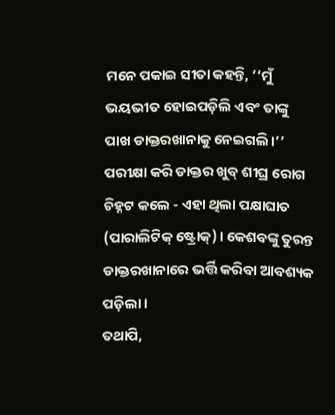ମନେ ପକାଇ ସୀତା କହନ୍ତି, ‘‘ମୁଁ ଭୟଭୀତ ହୋଇପଡ଼ିଲି ଏବଂ ତାଙ୍କୁ ପାଖ ଡାକ୍ତରଖାନାକୁ ନେଇଗଲି।’’
ପରୀକ୍ଷା କରି ଡାକ୍ତର ଖୁବ୍ ଶୀଘ୍ର ରୋଗ ଚିହ୍ନଟ କଲେ - ଏହା ଥିଲା ପକ୍ଷାଘାତ (ପାରାଲିଟିକ୍ ଷ୍ଟ୍ରୋକ୍)। କେଶବଙ୍କୁ ତୁରନ୍ତ ଡାକ୍ତରଖାନାରେ ଭର୍ତ୍ତି କରିବା ଆବଶ୍ୟକ ପଡ଼ିଲା।
ତଥାପି,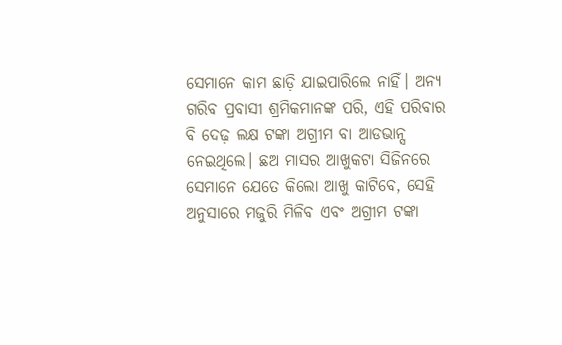ସେମାନେ କାମ ଛାଡ଼ି ଯାଇପାରିଲେ ନାହିଁ। ଅନ୍ୟ ଗରିବ ପ୍ରବାସୀ ଶ୍ରମିକମାନଙ୍କ ପରି, ଏହି ପରିବାର ବି ଦେଢ଼ ଲକ୍ଷ ଟଙ୍କା ଅଗ୍ରୀମ ବା ଆଡଭାନ୍ସ ନେଇଥିଲେ। ଛଅ ମାସର ଆଖୁକଟା ସିଜିନରେ ସେମାନେ ଯେତେ କିଲୋ ଆଖୁ କାଟିବେ, ସେହି ଅନୁସାରେ ମଜୁରି ମିଳିବ ଏବଂ ଅଗ୍ରୀମ ଟଙ୍କା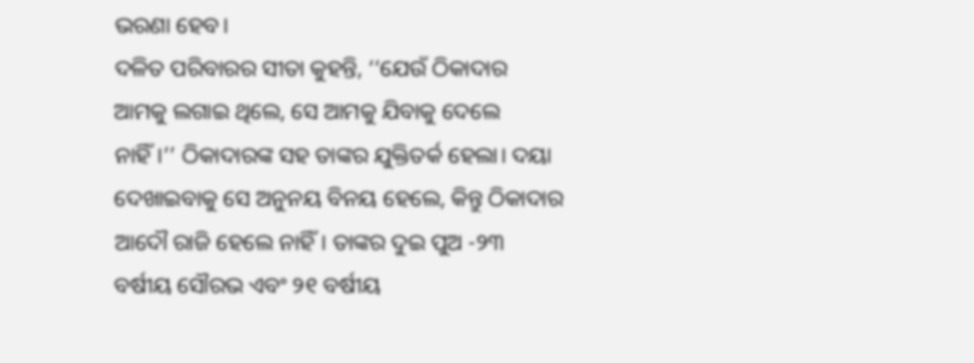ଭରଣା ହେବ।
ଦଳିତ ପରିବାରର ସୀତା କୁହନ୍ତି, ‘‘ଯେଉଁ ଠିକାଦାର ଆମକୁ ଲଗାଇ ଥିଲେ, ସେ ଆମକୁ ଯିବାକୁ ଦେଲେ ନାହିଁ।’’ ଠିକାଦାରଙ୍କ ସହ ତାଙ୍କର ଯୁକ୍ତିତର୍କ ହେଲା। ଦୟା ଦେଖାଇବାକୁ ସେ ଅନୁନୟ ବିନୟ ହେଲେ, କିନ୍ତୁ ଠିକାଦାର ଆଦୌ ରାଜି ହେଲେ ନାହିଁ। ତାଙ୍କର ଦୁଇ ପୁଅ -୨୩ ବର୍ଷୀୟ ସୌରଭ ଏବଂ ୨୧ ବର୍ଷୀୟ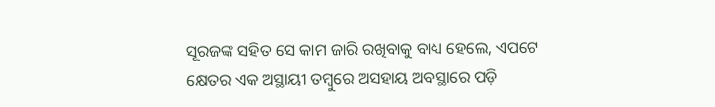ସୂରଜଙ୍କ ସହିତ ସେ କାମ ଜାରି ରଖିବାକୁ ବାଧ୍ୟ ହେଲେ, ଏପଟେ କ୍ଷେତର ଏକ ଅସ୍ଥାୟୀ ତମ୍ବୁରେ ଅସହାୟ ଅବସ୍ଥାରେ ପଡ଼ି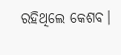ରହିଥିଲେ କେଶବ।